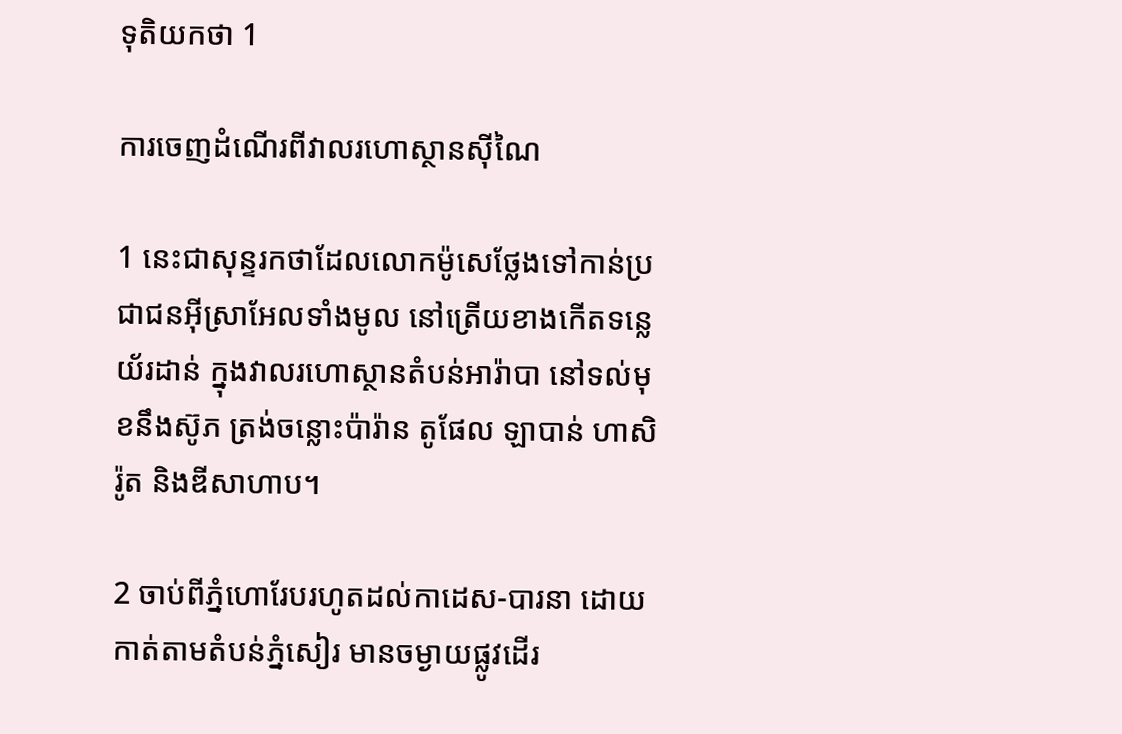ទុតិយ‌កថា 1

ការចេញដំណើរពីវាលរហោ‌ស្ថានស៊ីណៃ

1 នេះជាសុន្ទរ‌កថាដែលលោកម៉ូសេថ្លែងទៅកាន់ប្រជា‌ជនអ៊ីស្រា‌អែលទាំង‌មូល នៅត្រើយខាងកើតទន្លេយ័រដាន់ ក្នុងវាលរហោ‌ស្ថានតំបន់អារ៉ាបា នៅទល់មុខនឹងស៊ូភ ត្រង់ចន្លោះប៉ារ៉ាន តូផែល ឡាបាន់ ហាសិរ៉ូត និងឌីសា‌ហាប។

2 ចាប់ពីភ្នំហោរែបរហូតដល់កាដេស-បារនា ដោយកាត់តាមតំបន់ភ្នំសៀរ មានចម្ងាយផ្លូវដើរ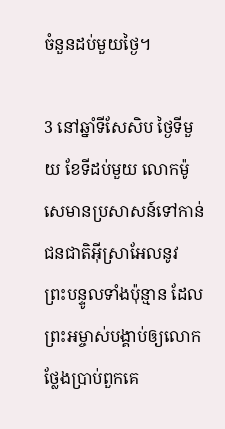ចំនួនដប់មួយថ្ងៃ។

3 នៅឆ្នាំទីសែ‌សិប ថ្ងៃទីមួយ ខែទីដប់មួយ លោកម៉ូសេមានប្រសាសន៍ទៅកាន់ជន‌ជាតិអ៊ីស្រា‌អែលនូវព្រះ‌បន្ទូលទាំងប៉ុន្មាន ដែលព្រះ‌អម្ចាស់បង្គាប់ឲ្យលោកថ្លែងប្រាប់ពួកគេ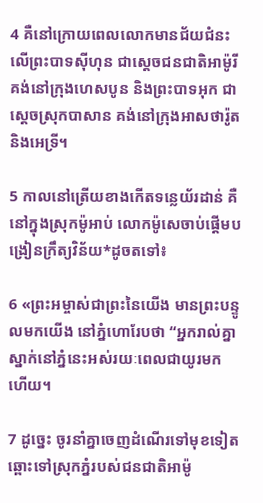4 គឺនៅក្រោយពេលលោកមានជ័យ‌ជំនះលើព្រះ‌បាទស៊ីហុន ជាស្ដេចជន‌ជាតិអាម៉ូរី គង់នៅក្រុងហេស‌បូន និងព្រះ‌បាទអុក ជាស្ដេចស្រុកបាសាន គង់នៅក្រុងអាសថា‌រ៉ូត និងអេទ្រី។

5 កាលនៅត្រើយខាងកើតទន្លេយ័រដាន់ គឺនៅក្នុងស្រុកម៉ូអាប់ លោកម៉ូសេចាប់ផ្ដើមបង្រៀនក្រឹត្យ‌វិន័យ*ដូចតទៅ៖

6 «ព្រះ‌អម្ចាស់ជាព្រះនៃយើង មានព្រះ‌បន្ទូលមកយើង នៅភ្នំហោរែបថា “អ្នករាល់គ្នាស្នាក់នៅភ្នំនេះអស់រយៈពេលជាយូរមកហើយ។

7 ដូច្នេះ ចូរនាំគ្នាចេញដំណើរទៅមុខទៀត ឆ្ពោះទៅស្រុកភ្នំរបស់ជន‌ជាតិអាម៉ូ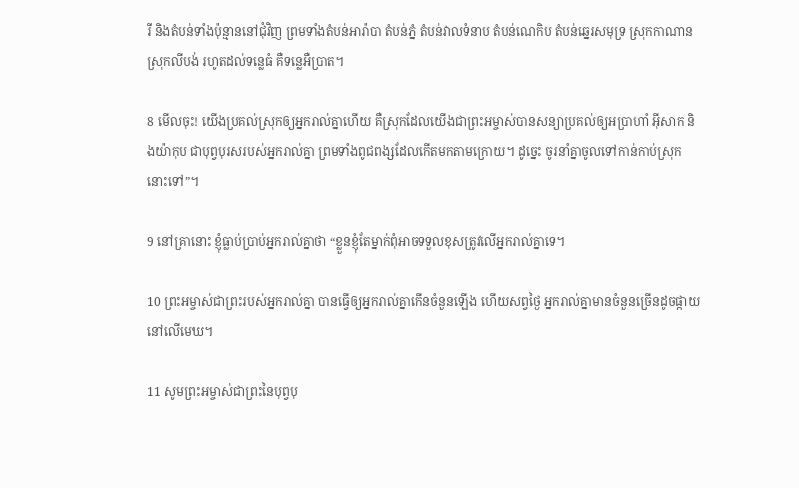រី និងតំបន់ទាំងប៉ុន្មាននៅជុំ‌វិញ ព្រមទាំងតំបន់អារ៉ា‌បា តំបន់ភ្នំ តំបន់វាលទំនាប តំបន់ណេកិប តំបន់ឆ្នេរសមុទ្រ ស្រុកកាណាន ស្រុកលីបង់ រហូតដល់ទន្លេធំ គឺទន្លេអឺប្រាត។

8 មើលចុះ! យើងប្រគល់ស្រុកឲ្យអ្នករាល់គ្នាហើយ គឺស្រុកដែលយើងជាព្រះ‌អម្ចាស់បានសន្យាប្រគល់ឲ្យអប្រាហាំ អ៊ីសាក និងយ៉ាកុប ជាបុព្វបុរសរបស់អ្នករាល់គ្នា ព្រមទាំងពូជ‌ពង្សដែលកើតមកតាមក្រោយ។ ដូច្នេះ ចូរនាំគ្នាចូលទៅកាន់កាប់ស្រុកនោះទៅ”។

9 នៅគ្រានោះ ខ្ញុំធ្លាប់ប្រាប់អ្នករាល់គ្នាថា “ខ្លួនខ្ញុំតែម្នាក់ពុំអាចទទួលខុសត្រូវលើអ្នករាល់គ្នាទេ។

10 ព្រះ‌អម្ចាស់ជាព្រះរបស់អ្នករាល់គ្នា បានធ្វើឲ្យអ្នករាល់គ្នាកើនចំនួនឡើង ហើយសព្វថ្ងៃ អ្នករាល់គ្នាមានចំនួនច្រើនដូចផ្កាយនៅលើមេឃ។

11 សូមព្រះ‌អម្ចាស់ជាព្រះនៃបុព្វបុ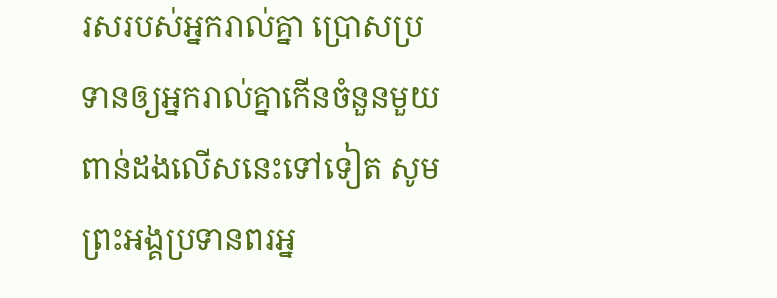រសរបស់អ្នករាល់គ្នា ប្រោសប្រទានឲ្យអ្នករាល់គ្នាកើនចំនួនមួយពាន់ដងលើសនេះទៅទៀត សូមព្រះ‌អង្គប្រទានពរអ្ន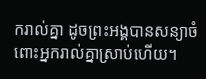ករាល់គ្នា ដូចព្រះ‌អង្គបានសន្យាចំពោះអ្នករាល់គ្នាស្រាប់ហើយ។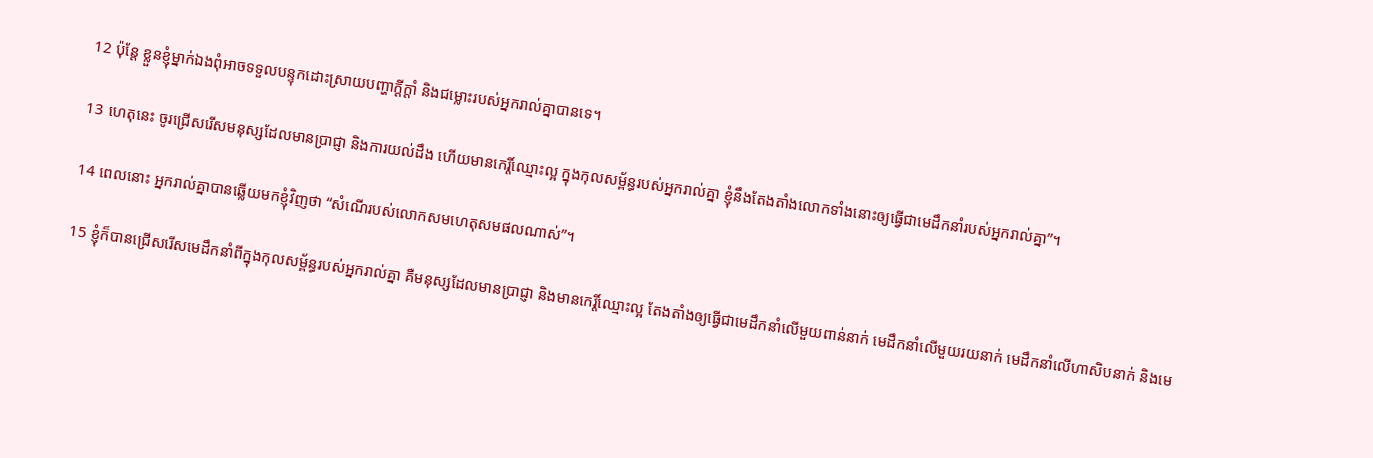12 ប៉ុន្តែ ខ្លួនខ្ញុំម្នាក់ឯងពុំអាចទទួលបន្ទុកដោះស្រាយបញ្ហាក្ដី‌ក្ដាំ និងជម្លោះរបស់អ្នករាល់គ្នាបានទេ។

13 ហេតុនេះ ចូរជ្រើសរើសមនុស្សដែលមានប្រាជ្ញា និងការយល់ដឹង ហើយមានកេរ្តិ៍ឈ្មោះល្អ ក្នុងកុល‌សម្ព័ន្ធរបស់អ្នករាល់គ្នា ខ្ញុំនឹងតែង‌តាំងលោកទាំងនោះឲ្យធ្វើជាមេដឹកនាំរបស់អ្នករាល់គ្នា”។

14 ពេលនោះ អ្នករាល់គ្នាបានឆ្លើយមកខ្ញុំវិញថា “សំណើរបស់លោកសមហេតុសមផលណាស់”។

15 ខ្ញុំក៏បានជ្រើសរើសមេដឹកនាំពីក្នុងកុល‌សម្ព័ន្ធរបស់អ្នករាល់គ្នា គឺមនុស្សដែលមានប្រាជ្ញា និងមានកេរ្តិ៍ឈ្មោះល្អ តែង‌តាំងឲ្យធ្វើជាមេដឹកនាំលើមួយពាន់នាក់ មេដឹកនាំលើមួយរយនាក់ មេដឹកនាំលើហា‌សិបនាក់ និងមេ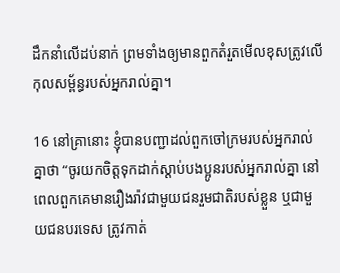ដឹកនាំលើដប់នាក់ ព្រមទាំងឲ្យមានពួកតំរួតមើលខុសត្រូវលើកុល‌សម្ព័ន្ធរបស់អ្នករាល់គ្នា។

16 នៅគ្រានោះ ខ្ញុំបានបញ្ជាដល់ពួកចៅ‌ក្រមរបស់អ្នករាល់គ្នាថា “ចូរយកចិត្តទុកដាក់ស្ដាប់បង‌ប្អូនរបស់អ្នករាល់គ្នា នៅពេលពួកគេមានរឿង‌រ៉ាវជាមួយជនរួមជាតិរបស់ខ្លួន ឬជាមួយជនបរទេស ត្រូវកាត់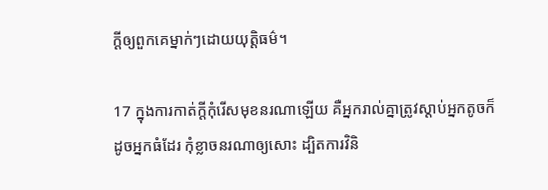ក្ដីឲ្យពួកគេម្នាក់ៗដោយយុត្តិធម៌។

17 ក្នុងការកាត់ក្ដីកុំរើសមុខនរណាឡើយ គឺអ្នករាល់គ្នាត្រូវស្ដាប់អ្នកតូចក៏ដូចអ្នកធំដែរ កុំខ្លាចនរណាឲ្យសោះ ដ្បិតការវិនិ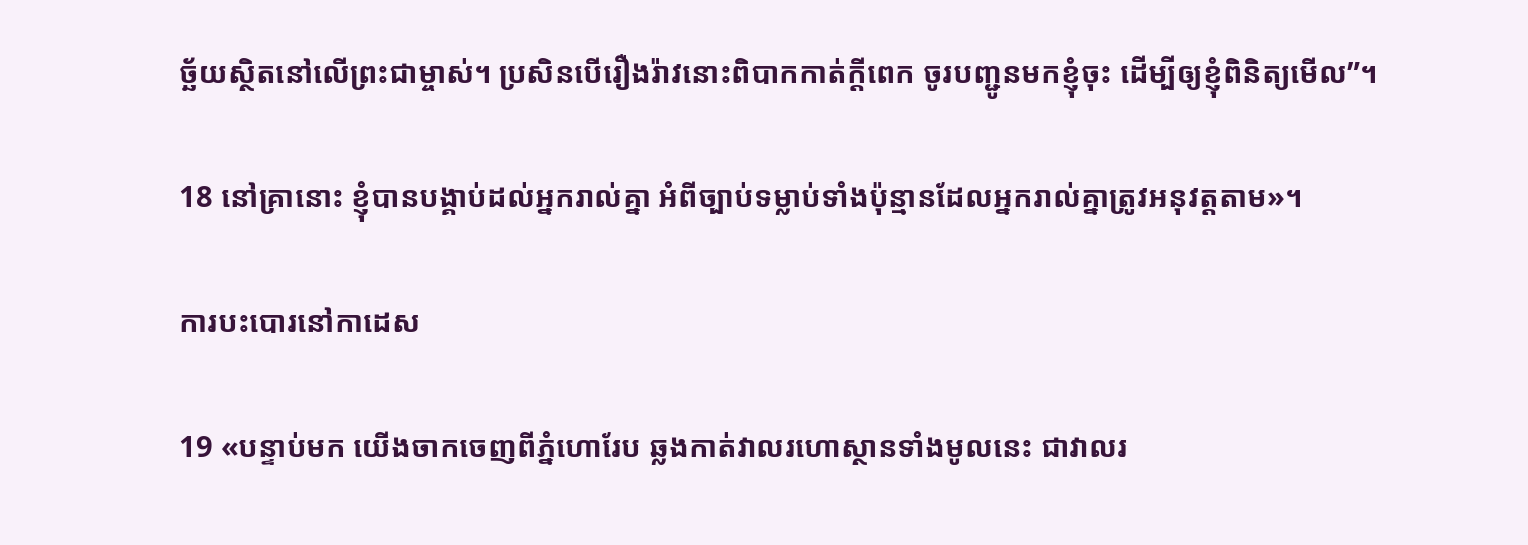ច្ឆ័យស្ថិតនៅលើព្រះ‌ជាម្ចាស់។ ប្រសិនបើរឿង‌រ៉ាវនោះពិបាកកាត់ក្ដីពេក ចូរបញ្ជូនមកខ្ញុំចុះ ដើម្បីឲ្យខ្ញុំពិនិត្យមើល”។

18 នៅគ្រានោះ ខ្ញុំបានបង្គាប់ដល់អ្នករាល់គ្នា អំពីច្បាប់ទម្លាប់ទាំងប៉ុន្មានដែលអ្នករាល់គ្នាត្រូវអនុវត្តតាម»។

ការបះ‌បោរនៅកាដេស

19 «បន្ទាប់មក យើងចាកចេញពីភ្នំហោរែប ឆ្លងកាត់វាលរហោ‌ស្ថានទាំងមូលនេះ ជាវាលរ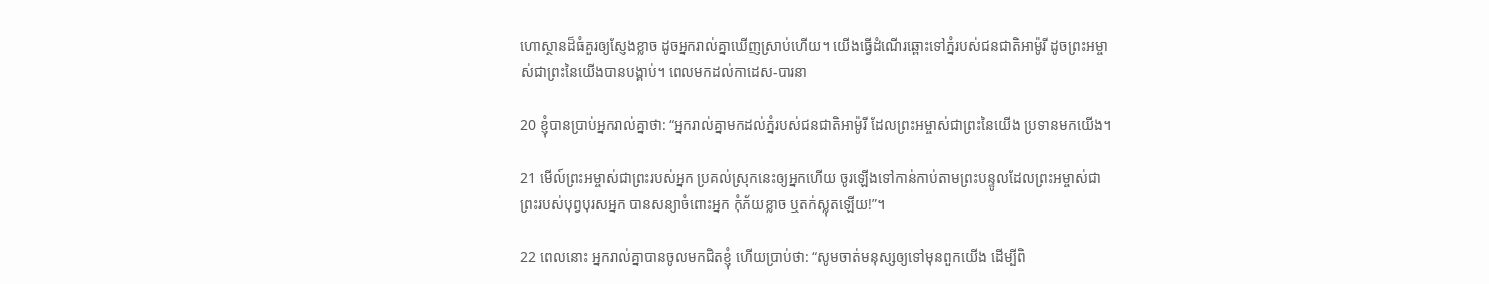ហោ‌ស្ថានដ៏ធំគួរឲ្យស្ញែងខ្លាច ដូចអ្នករាល់គ្នាឃើញស្រាប់ហើយ។ យើងធ្វើដំណើរឆ្ពោះទៅភ្នំរបស់ជន‌ជាតិអាម៉ូរី ដូចព្រះ‌អម្ចាស់ជាព្រះនៃយើងបានបង្គាប់។ ពេលមកដល់កាដេស-បារនា

20 ខ្ញុំបានប្រាប់អ្នករាល់គ្នាថា: “អ្នករាល់គ្នាមកដល់ភ្នំរបស់ជន‌ជាតិអាម៉ូរី ដែលព្រះ‌អម្ចាស់ជាព្រះនៃយើង ប្រទានមកយើង។

21 មើល៍ព្រះ‌អម្ចាស់ជាព្រះរបស់អ្នក ប្រគល់ស្រុកនេះឲ្យអ្នកហើយ ចូរឡើងទៅកាន់កាប់តាមព្រះ‌បន្ទូលដែលព្រះ‌អម្ចាស់ជាព្រះរបស់បុព្វបុរសអ្នក បានសន្យាចំពោះអ្នក កុំភ័យខ្លាច ឬតក់‌ស្លុតឡើយ!”។

22 ពេលនោះ អ្នករាល់គ្នាបានចូលមកជិតខ្ញុំ ហើយប្រាប់ថា: “សូមចាត់មនុស្សឲ្យទៅមុនពួកយើង ដើម្បីពិ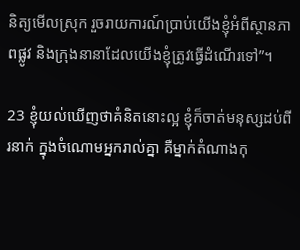និត្យមើលស្រុក រួចរាយ‌ការណ៍ប្រាប់យើងខ្ញុំអំពីស្ថានភាពផ្លូវ និងក្រុងនានាដែលយើងខ្ញុំត្រូវធ្វើដំណើរទៅ”។

23 ខ្ញុំយល់ឃើញថាគំនិតនោះល្អ ខ្ញុំក៏ចាត់មនុស្សដប់‌ពីរនាក់ ក្នុងចំណោមអ្នករាល់គ្នា គឺម្នាក់តំណាងកុ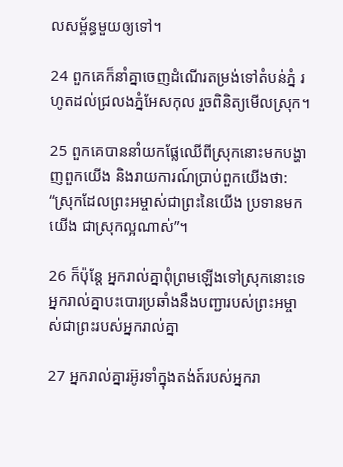ល‌សម្ព័ន្ធមួយឲ្យទៅ។

24 ពួកគេក៏នាំគ្នាចេញដំណើរតម្រង់ទៅតំបន់ភ្នំ រហូតដល់ជ្រលងភ្នំអែស‌កុល រួចពិនិត្យមើលស្រុក។

25 ពួកគេបាននាំយកផ្លែឈើពីស្រុកនោះមកបង្ហាញពួកយើង និងរាយ‌ការណ៍ប្រាប់ពួកយើងថា: “ស្រុកដែលព្រះ‌អម្ចាស់ជាព្រះនៃយើង ប្រទានមកយើង ជាស្រុកល្អណាស់”។

26 ក៏ប៉ុន្តែ អ្នករាល់គ្នាពុំព្រមឡើងទៅស្រុកនោះទេ អ្នករាល់គ្នាបះ‌បោរប្រឆាំងនឹងបញ្ជារបស់ព្រះ‌អម្ចាស់ជាព្រះរបស់អ្នករាល់គ្នា

27 អ្នករាល់គ្នារអ៊ូ‌រទាំក្នុងតង់ត៍របស់អ្នករា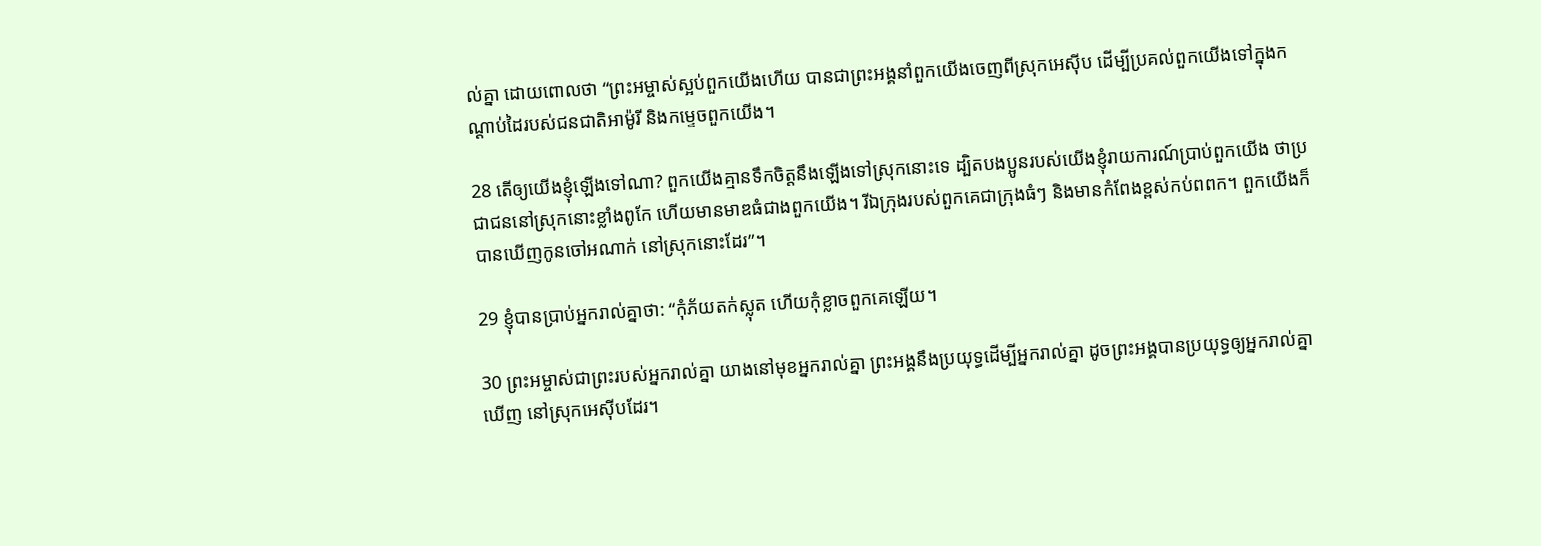ល់គ្នា ដោយពោលថា “ព្រះ‌អម្ចាស់ស្អប់ពួកយើងហើយ បានជាព្រះ‌អង្គនាំពួកយើងចេញពីស្រុកអេស៊ីប ដើម្បីប្រគល់ពួកយើងទៅក្នុងកណ្ដាប់ដៃរបស់ជន‌ជាតិអាម៉ូរី និងកម្ទេចពួកយើង។

28 តើឲ្យយើងខ្ញុំឡើងទៅណា? ពួកយើងគ្មានទឹកចិត្តនឹងឡើងទៅស្រុកនោះទេ ដ្បិតបង‌ប្អូនរបស់យើងខ្ញុំរាយ‌ការណ៍ប្រាប់ពួកយើង ថាប្រជា‌ជននៅស្រុកនោះខ្លាំងពូកែ ហើយមានមាឌធំជាងពួកយើង។ រីឯក្រុងរបស់ពួកគេជាក្រុងធំៗ និងមានកំពែងខ្ពស់កប់ពពក។ ពួកយើងក៏បានឃើញកូនចៅអណាក់ នៅស្រុកនោះដែរ”។

29 ខ្ញុំបានប្រាប់អ្នករាល់គ្នាថា: “កុំភ័យតក់‌ស្លុត ហើយកុំខ្លាចពួកគេឡើយ។

30 ព្រះ‌អម្ចាស់ជាព្រះរបស់អ្នករាល់គ្នា យាងនៅមុខអ្នករាល់គ្នា ព្រះ‌អង្គនឹងប្រយុទ្ធដើម្បីអ្នករាល់គ្នា ដូចព្រះ‌អង្គបានប្រយុទ្ធឲ្យអ្នករាល់គ្នាឃើញ នៅស្រុកអេស៊ីបដែរ។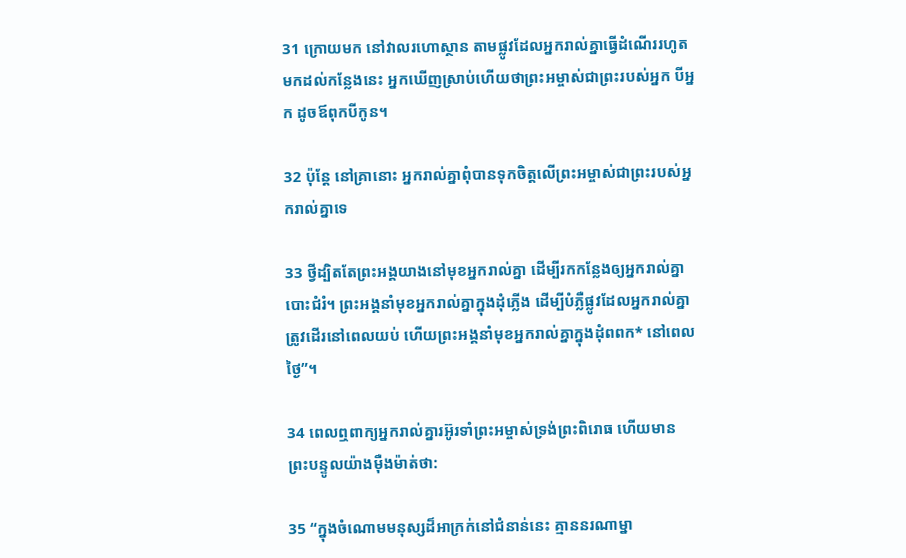31 ក្រោយមក នៅវាលរហោ‌ស្ថាន តាមផ្លូវដែលអ្នករាល់គ្នាធ្វើដំណើររហូតមកដល់កន្លែងនេះ អ្នកឃើញស្រាប់ហើយថាព្រះ‌អម្ចាស់ជាព្រះរបស់អ្នក បីអ្នក ដូចឪពុកបីកូន។

32 ប៉ុន្តែ នៅគ្រានោះ អ្នករាល់គ្នាពុំបានទុកចិត្តលើព្រះ‌អម្ចាស់ជាព្រះរបស់អ្នករាល់គ្នាទេ

33 ថ្វី‌ដ្បិតតែព្រះ‌អង្គយាងនៅមុខអ្នករាល់គ្នា ដើម្បីរកកន្លែងឲ្យអ្នករាល់គ្នាបោះជំរំ។ ព្រះ‌អង្គនាំមុខអ្នករាល់គ្នាក្នុងដុំភ្លើង ដើម្បីបំភ្លឺផ្លូវដែលអ្នករាល់គ្នាត្រូវដើរនៅពេលយប់ ហើយព្រះ‌អង្គនាំមុខអ្នករាល់គ្នាក្នុងដុំពពក* នៅពេលថ្ងៃ”។

34 ពេលឮពាក្យអ្នករាល់គ្នារអ៊ូ‌រទាំព្រះ‌អម្ចាស់ទ្រង់ព្រះ‌ពិរោធ ហើយមានព្រះ‌បន្ទូលយ៉ាងម៉ឺង‌ម៉ាត់ថា:

35 “ក្នុងចំណោមមនុស្សដ៏អាក្រក់នៅជំនាន់នេះ គ្មាននរណាម្នា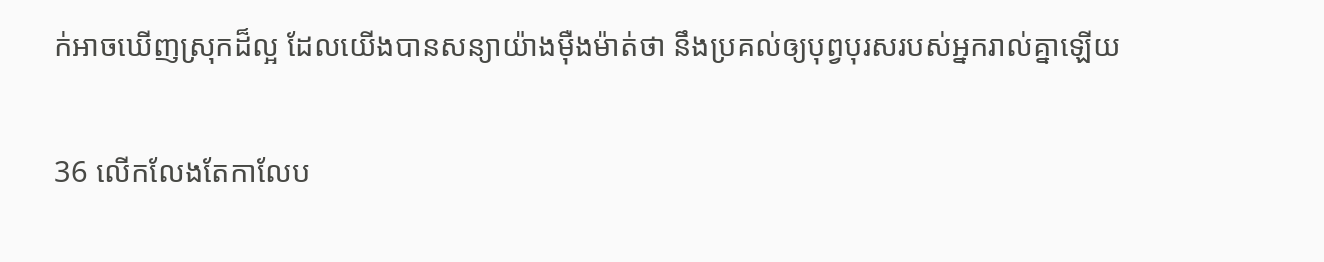ក់អាចឃើញស្រុកដ៏ល្អ ដែលយើងបានសន្យាយ៉ាងម៉ឺង‌ម៉ាត់ថា នឹងប្រគល់ឲ្យបុព្វបុរសរបស់អ្នករាល់គ្នាឡើយ

36 លើក‌លែងតែកាលែប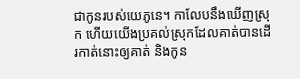ជាកូនរបស់យេភូ‌នេ។ កាលែបនឹងឃើញស្រុក ហើយយើងប្រគល់ស្រុកដែលគាត់បានដើរកាត់នោះឲ្យគាត់ និងកូន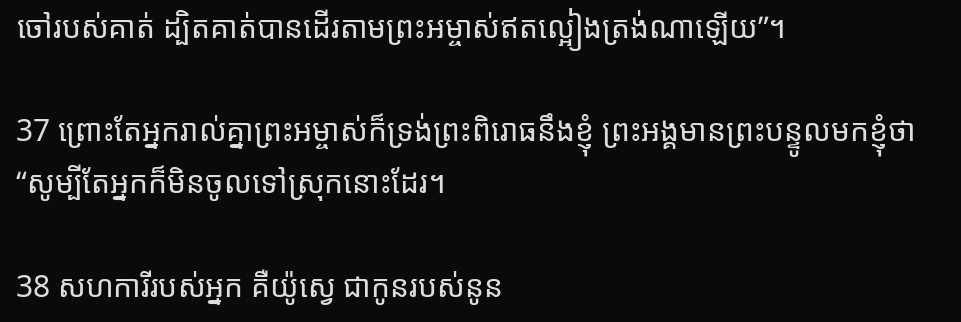ចៅរបស់គាត់ ដ្បិតគាត់បានដើរតាមព្រះ‌អម្ចាស់ឥតល្អៀងត្រង់ណាឡើយ”។

37 ព្រោះតែអ្នករាល់គ្នាព្រះ‌អម្ចាស់ក៏ទ្រង់ព្រះ‌ពិរោធនឹងខ្ញុំ ព្រះ‌អង្គមានព្រះ‌បន្ទូលមកខ្ញុំថា “សូម្បីតែអ្នកក៏មិនចូលទៅស្រុកនោះដែរ។

38 សហការីរបស់អ្នក គឺយ៉ូស្វេ ជាកូនរបស់នូន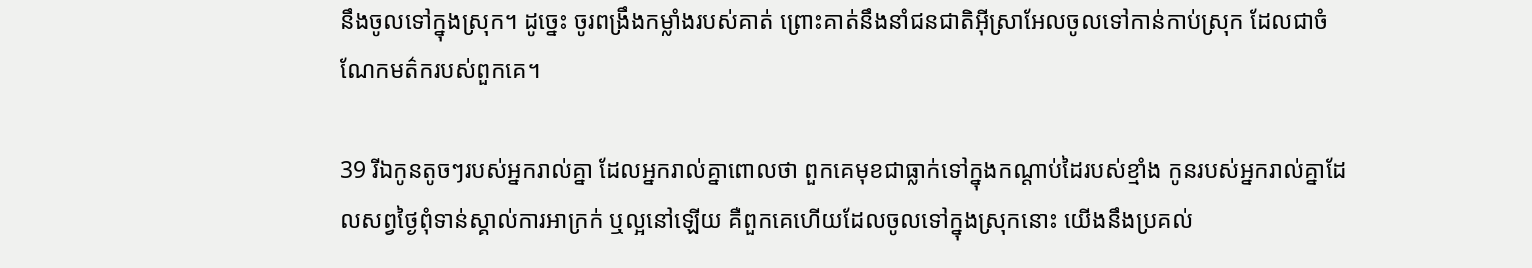នឹងចូលទៅក្នុងស្រុក។ ដូច្នេះ ចូរពង្រឹងកម្លាំងរបស់គាត់ ព្រោះគាត់នឹងនាំជន‌ជាតិអ៊ីស្រា‌អែលចូលទៅកាន់កាប់ស្រុក ដែលជាចំណែកមត៌ករបស់ពួកគេ។

39 រីឯកូនតូចៗរបស់អ្នករាល់គ្នា ដែលអ្នករាល់គ្នាពោលថា ពួកគេមុខជាធ្លាក់ទៅក្នុងកណ្ដាប់ដៃរបស់ខ្មាំង កូនរបស់អ្នករាល់គ្នាដែលសព្វថ្ងៃពុំទាន់ស្គាល់ការអាក្រក់ ឬល្អនៅឡើយ គឺពួកគេហើយដែលចូលទៅក្នុងស្រុកនោះ យើងនឹងប្រគល់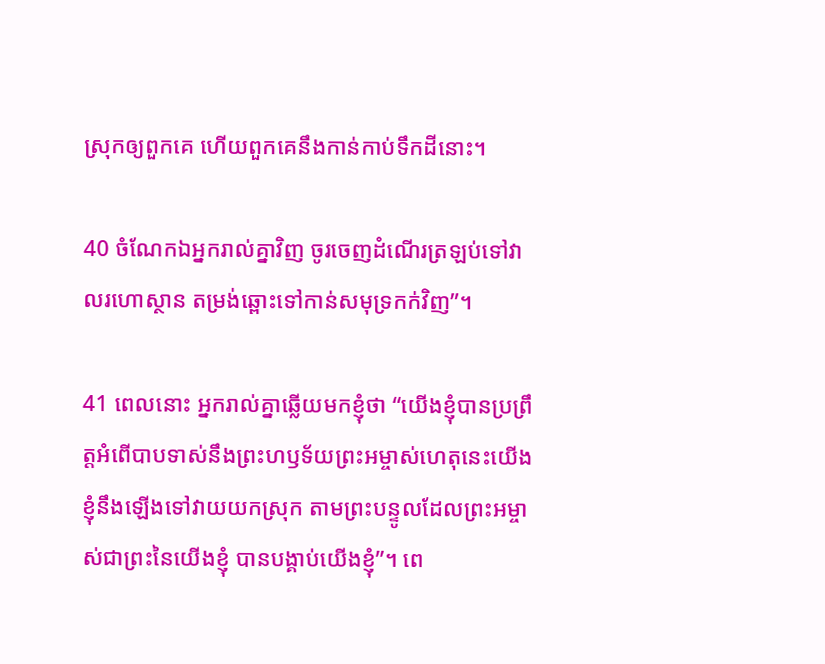ស្រុកឲ្យពួកគេ ហើយពួកគេនឹងកាន់កាប់ទឹកដីនោះ។

40 ចំណែកឯអ្នករាល់គ្នាវិញ ចូរចេញដំណើរត្រឡប់ទៅវាលរហោ‌ស្ថាន តម្រង់ឆ្ពោះទៅកាន់សមុទ្រកក់វិញ”។

41 ពេលនោះ អ្នករាល់គ្នាឆ្លើយមកខ្ញុំថា “យើងខ្ញុំបានប្រព្រឹត្តអំពើបាបទាស់នឹងព្រះ‌ហឫទ័យព្រះ‌អម្ចាស់ហេតុនេះយើងខ្ញុំនឹងឡើងទៅវាយយកស្រុក តាមព្រះ‌បន្ទូលដែលព្រះ‌អម្ចាស់ជាព្រះនៃយើងខ្ញុំ បានបង្គាប់យើងខ្ញុំ”។ ពេ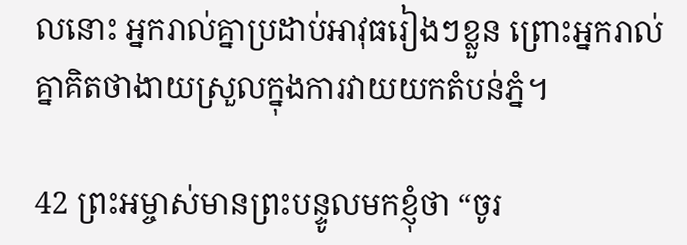លនោះ អ្នករាល់គ្នាប្រដាប់អាវុធរៀងៗខ្លួន ព្រោះអ្នករាល់គ្នាគិតថាងាយស្រួលក្នុងការវាយយកតំបន់ភ្នំ។

42 ព្រះ‌អម្ចាស់មានព្រះ‌បន្ទូលមកខ្ញុំថា “ចូរ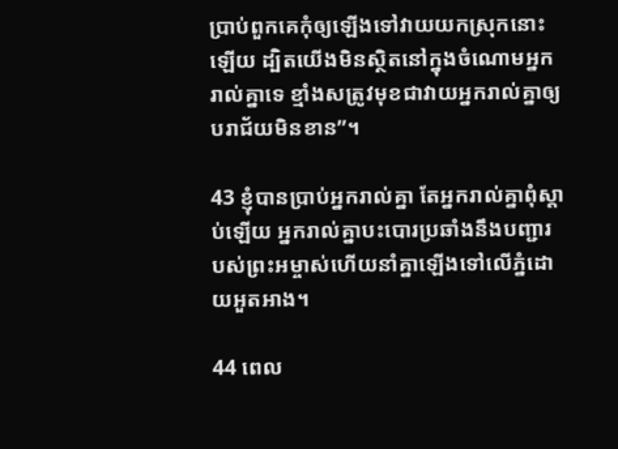ប្រាប់ពួកគេកុំឲ្យឡើងទៅវាយយកស្រុកនោះឡើយ ដ្បិតយើងមិនស្ថិតនៅក្នុងចំណោមអ្នករាល់គ្នាទេ ខ្មាំងសត្រូវមុខជាវាយអ្នករាល់គ្នាឲ្យបរា‌ជ័យមិនខាន”។

43 ខ្ញុំបានប្រាប់អ្នករាល់គ្នា តែអ្នករាល់គ្នាពុំស្ដាប់ឡើយ អ្នករាល់គ្នាបះ‌បោរប្រឆាំងនឹងបញ្ជារបស់ព្រះ‌អម្ចាស់ហើយនាំគ្នាឡើងទៅលើភ្នំដោយអួត‌អាង។

44 ពេល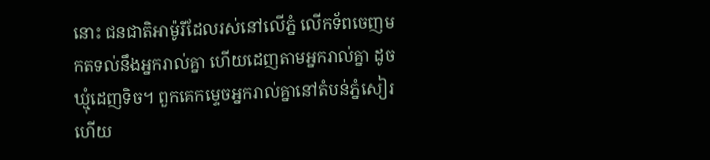នោះ ជន‌ជាតិអាម៉ូរីដែលរស់នៅលើភ្នំ លើកទ័ពចេញមកតទល់នឹងអ្នករាល់គ្នា ហើយដេញតាមអ្នករាល់គ្នា ដូចឃ្មុំដេញទិច។ ពួកគេកម្ទេចអ្នករាល់គ្នានៅតំបន់ភ្នំសៀរ ហើយ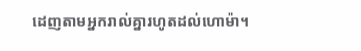ដេញតាមអ្នករាល់គ្នារហូតដល់ហោម៉ា។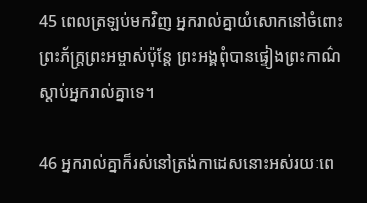45 ពេលត្រឡប់មកវិញ អ្នករាល់គ្នាយំសោកនៅចំពោះព្រះ‌ភ័ក្ត្រព្រះ‌អម្ចាស់ប៉ុន្តែ ព្រះ‌អង្គពុំបានផ្ទៀងព្រះ‌កាណ៌ស្ដាប់អ្នករាល់គ្នាទេ។

46 អ្នករាល់គ្នាក៏រស់នៅត្រង់កាដេសនោះអស់រយៈពេ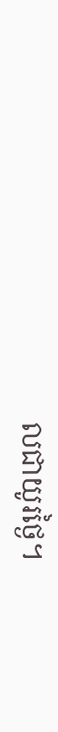លជាយូរថ្ងៃ។